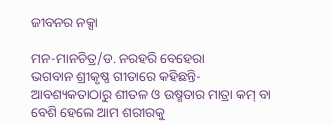ଜୀବନର ନକ୍ସା

ମନ-ମାନଚିତ୍ର/ଡ. ନରହରି ବେହେରା
ଭଗବାନ ଶ୍ରୀକୃଷ୍ଣ ଗୀତାରେ କହିଛନ୍ତି- ଆବଶ୍ୟକତାଠାରୁ ଶୀତଳ ଓ ଉଷ୍ମତାର ମାତ୍ରା କମ୍‌ ବା ବେଶି ହେଲେ ଆମ ଶରୀରକୁ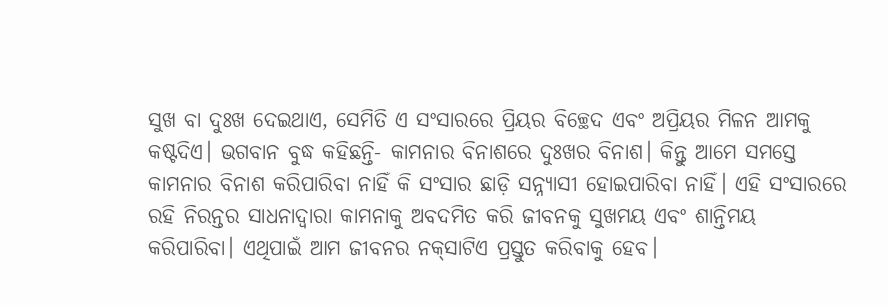ସୁଖ ବା ଦୁଃଖ ଦେଇଥାଏ, ସେମିତି ଏ ସଂସାରରେ ପ୍ରିୟର ବିଚ୍ଛେଦ ଏବଂ ଅପ୍ରିୟର ମିଳନ ଆମକୁ କଷ୍ଟଦିଏ। ଭଗବାନ ବୁଦ୍ଧ କହିଛନ୍ତି- କାମନାର ବିନାଶରେ ଦୁଃଖର ବିନାଶ। କିନ୍ତୁ ଆମେ ସମସ୍ତେ କାମନାର ବିନାଶ କରିପାରିବା ନାହିଁ କି ସଂସାର ଛାଡ଼ି ସନ୍ନ୍ୟାସୀ ହୋଇପାରିବା ନାହିଁ। ଏହି ସଂସାରରେ ରହି ନିରନ୍ତର ସାଧନାଦ୍ୱାରା କାମନାକୁ ଅବଦମିତ କରି ଜୀବନକୁ ସୁଖମୟ ଏବଂ ଶାନ୍ତିମୟ କରିପାରିବା। ଏଥିପାଇଁ ଆମ ଜୀବନର ନକ୍‌ସାଟିଏ ପ୍ରସ୍ତୁତ କରିବାକୁ ହେବ।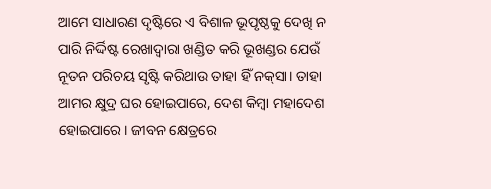ଆମେ ସାଧାରଣ ଦୃଷ୍ଟିରେ ଏ ବିଶାଳ ଭୂପୃଷ୍ଠକୁ ଦେଖି ନ ପାରି ନିର୍ଦ୍ଦିଷ୍ଟ ରେଖାଦ୍ୱାରା ଖଣ୍ଡିତ କରି ଭୂଖଣ୍ଡର ଯେଉଁ ନୂତନ ପରିଚୟ ସୃଷ୍ଟି କରିଥାଉ ତାହା ହିଁ ନକ୍‌ସା। ତାହା ଆମର କ୍ଷୁଦ୍ର ଘର ହୋଇପାରେ, ଦେଶ କିମ୍ବା ମହାଦେଶ ହୋଇପାରେ। ଜୀବନ କ୍ଷେତ୍ରରେ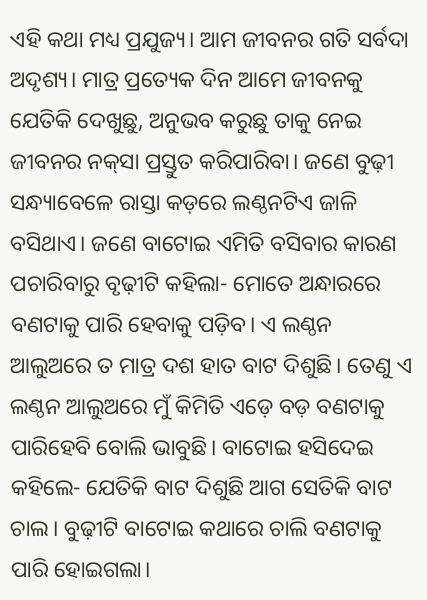ଏହି କଥା ମଧ୍ୟ ପ୍ରଯୁଜ୍ୟ। ଆମ ଜୀବନର ଗତି ସର୍ବଦା ଅଦୃଶ୍ୟ। ମାତ୍ର ପ୍ରତ୍ୟେକ ଦିନ ଆମେ ଜୀବନକୁ ଯେତିକି ଦେଖୁଛୁ, ଅନୁଭବ କରୁଛୁ ତାକୁ ନେଇ ଜୀବନର ନକ୍‌ସା ପ୍ରସ୍ତୁତ କରିପାରିବା। ଜଣେ ବୁଢ଼ୀ ସନ୍ଧ୍ୟାବେଳେ ରାସ୍ତା କଡ଼ରେ ଲଣ୍ଠନଟିଏ ଜାଳି ବସିଥାଏ। ଜଣେ ବାଟୋଇ ଏମିତି ବସିବାର କାରଣ ପଚାରିବାରୁ ବୃଢ଼ୀଟି କହିଲା- ମୋତେ ଅନ୍ଧାରରେ ବଣଟାକୁ ପାରି ହେବାକୁ ପଡ଼ିବ। ଏ ଲଣ୍ଠନ ଆଲୁଅରେ ତ ମାତ୍ର ଦଶ ହାତ ବାଟ ଦିଶୁଛି। ତେଣୁ ଏ ଲଣ୍ଠନ ଆଲୁଅରେ ମୁଁ କିମିତି ଏଡ଼େ ବଡ଼ ବଣଟାକୁ ପାରିହେବି ବୋଲି ଭାବୁଛି। ବାଟୋଇ ହସିଦେଇ କହିଲେ- ଯେତିକି ବାଟ ଦିଶୁଛି ଆଗ ସେତିକି ବାଟ ଚାଲ। ବୁଢ଼ୀଟି ବାଟୋଇ କଥାରେ ଚାଲି ବଣଟାକୁ ପାରି ହୋଇଗଲା।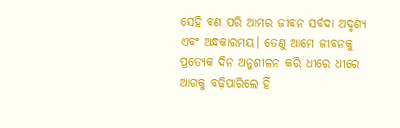ସେହି ବଣ ପରି ଆମର ଜୀବନ ସର୍ବଦା ଅଦୃଶ୍ୟ ଏବଂ ଅନ୍ଧକାରମୟ। ତେଣୁ ଆମେ ଜୀବନକୁ ପ୍ରତ୍ୟେକ ଦିନ ଅନୁଶୀଳନ କରି ଧୀରେ ଧୀରେ ଆଗକୁ ବଢ଼ିପାରିଲେ ହିଁ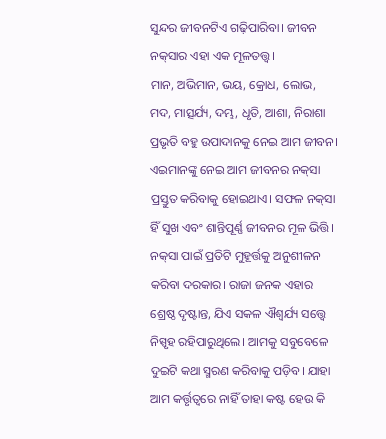ସୁନ୍ଦର ଜୀବନଟିଏ ଗଢ଼ିପାରିବା। ଜୀବନ ନକ୍‌ସାର ଏହା ଏକ ମୂଳତତ୍ତ୍ୱ।
ମାନ, ଅଭିମାନ, ଭୟ, କ୍ରୋଧ, ଲୋଭ, ମଦ, ମାତ୍ସର୍ଯ୍ୟ, ଦମ୍ଭ, ଧୃତି, ଆଶା, ନିରାଶା ପ୍ରଭୃତି ବହୁ ଉପାଦାନକୁ ନେଇ ଆମ ଜୀବନ। ଏଇମାନଙ୍କୁ ନେଇ ଆମ ଜୀବନର ନକ୍‌ସା ପ୍ରସ୍ତୁତ କରିବାକୁ ହୋଇଥାଏ। ସଫଳ ନକ୍‌ସା ହିଁ ସୁଖ ଏବଂ ଶାନ୍ତିପୂର୍ଣ୍ଣ ଜୀବନର ମୂଳ ଭିତ୍ତି। ନକ୍‌ସା ପାଇଁ ପ୍ରତିଟି ମୁହୂର୍ତ୍ତକୁ ଅନୁଶୀଳନ କରିବା ଦରକାର। ରାଜା ଜନକ ଏହାର ଶ୍ରେଷ୍ଠ ଦୃଷ୍ଟାନ୍ତ, ଯିଏ ସକଳ ଐଶ୍ୱର୍ଯ୍ୟ ସତ୍ତ୍ୱେ ନିସ୍ପୃହ ରହିପାରୁଥିଲେ। ଆମକୁ ସବୁବେଳେ ଦୁଇଟି କଥା ସ୍ମରଣ କରିବାକୁ ପଡ଼ିବ। ଯାହା ଆମ କର୍ତ୍ତୃତ୍ୱରେ ନାହିଁ ତାହା କଷ୍ଟ ହେଉ କି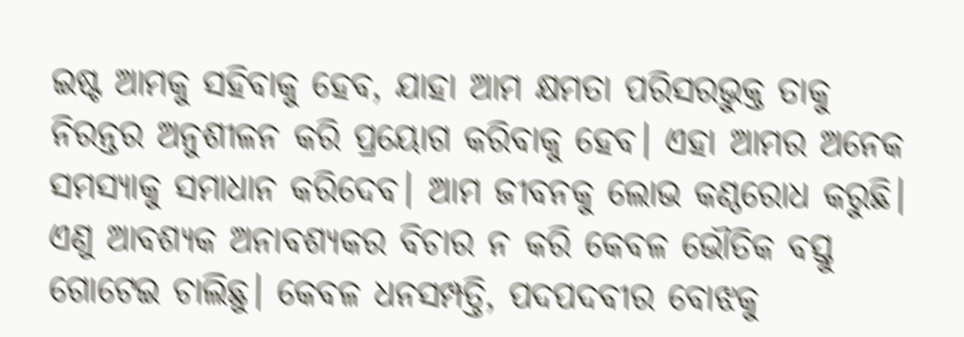ଇଷ୍ଟ ଆମକୁ ସହିବାକୁ ହେବ, ଯାହା ଆମ କ୍ଷମତା ପରିସରଭୁକ୍ତ ତାକୁ ନିରନ୍ତର ଅନୁଶୀଳନ କରି ପ୍ରୟୋଗ କରିବାକୁ ହେବ। ଏହା ଆମର ଅନେକ ସମସ୍ୟାକୁ ସମାଧାନ କରିଦେବ। ଆମ ଜୀବନକୁ ଲୋଭ କଣ୍ଠରୋଧ କରୁଛି। ଏଣୁ ଆବଶ୍ୟକ ଅନାବଶ୍ୟକର ବିଚାର ନ କରି କେବଳ ଭୌତିକ ବସ୍ତୁ ଗୋଟେଇ ଚାଲିଛୁ। କେବଳ ଧନସମ୍ପତ୍ତି, ପଦପଦବୀର ବୋଝକୁ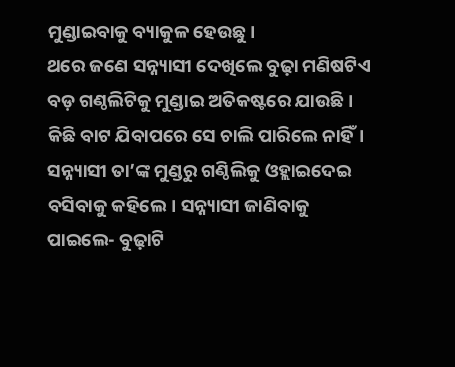ମୁଣ୍ଡାଇବାକୁ ବ୍ୟାକୁଳ ହେଉଛୁ।
ଥରେ ଜଣେ ସନ୍ନ୍ୟାସୀ ଦେଖିଲେ ବୁଢ଼ା ମଣିଷଟିଏ ବଡ଼ ଗଣ୍ଠଲିଟିକୁ ମୁଣ୍ଡାଇ ଅତିକଷ୍ଟରେ ଯାଉଛି। କିଛି ବାଟ ଯିବାପରେ ସେ ଚାଲି ପାରିଲେ ନାହିଁ। ସନ୍ନ୍ୟାସୀ ତା’ଙ୍କ ମୁଣ୍ଡରୁ ଗଣ୍ଠିଲିକୁ ଓହ୍ଲାଇଦେଇ ବସିବାକୁ କହିଲେ। ସନ୍ନ୍ୟାସୀ ଜାଣିବାକୁ ପାଇଲେ- ବୁଢ଼ାଟି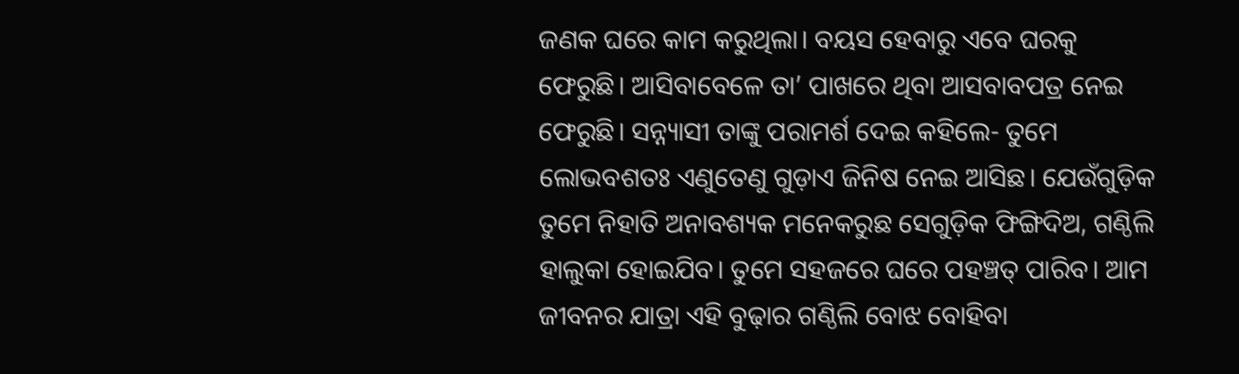ଜଣକ ଘରେ କାମ କରୁଥିଲା। ବୟସ ହେବାରୁ ଏବେ ଘରକୁ ଫେରୁଛି। ଆସିବାବେଳେ ତା’ ପାଖରେ ଥିବା ଆସବାବପତ୍ର ନେଇ ଫେରୁଛି। ସନ୍ନ୍ୟାସୀ ତାଙ୍କୁ ପରାମର୍ଶ ଦେଇ କହିଲେ- ତୁମେ ଲୋଭବଶତଃ ଏଣୁତେଣୁ ଗୁଡ଼ାଏ ଜିନିଷ ନେଇ ଆସିଛ। ଯେଉଁଗୁଡ଼ିକ ତୁମେ ନିହାତି ଅନାବଶ୍ୟକ ମନେକରୁଛ ସେଗୁଡ଼ିକ ଫିଙ୍ଗିଦିଅ, ଗଣ୍ଠିଲି ହାଲୁକା ହୋଇଯିବ। ତୁମେ ସହଜରେ ଘରେ ପହଞ୍ଚତ୍ ପାରିବ। ଆମ ଜୀବନର ଯାତ୍ରା ଏହି ବୁଢ଼ାର ଗଣ୍ଠିଲି ବୋଝ ବୋହିବା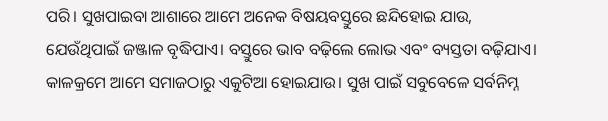ପରି। ସୁଖପାଇବା ଆଶାରେ ଆମେ ଅନେକ ବିଷୟବସ୍ତୁରେ ଛନ୍ଦିହୋଇ ଯାଉ, ଯେଉଁଥିପାଇଁ ଜଞ୍ଜାଳ ବୃଦ୍ଧିପାଏ। ବସ୍ତୁରେ ଭାବ ବଢ଼ିଲେ ଲୋଭ ଏବଂ ବ୍ୟସ୍ତତା ବଢ଼ିଯାଏ। କାଳକ୍ରମେ ଆମେ ସମାଜଠାରୁ ଏକୁଟିଆ ହୋଇଯାଉ। ସୁଖ ପାଇଁ ସବୁବେଳେ ସର୍ବନିମ୍ନ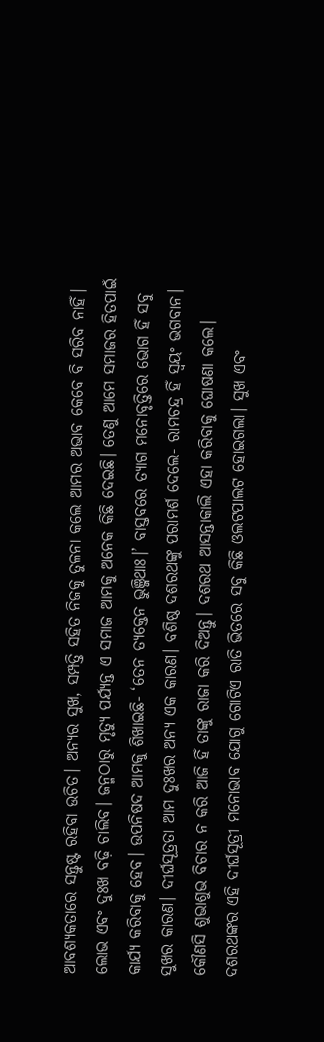ଆବଶ୍ୟକତାରେ ସନ୍ତୁଷ୍ଟ ରହିବା ଉଚିତ। ଅନ୍ୟର ସୁଖ, ସମ୍ପତ୍ତି ସହିତ ନିଜକୁ ତୁଳନା କଲେ ଆମର ଅଭାବ କେବେ ବି ସରିବ ନାହିଁ। ଲୋଭ ଏବଂ ଦୁଃଖ ବଢ଼ି ଚାଲିବ। ଜନ୍ମଠାରୁ ମୃତ୍ୟୁ ପର୍ଯ୍ୟନ୍ତ ଏ ସମାଜ ଆମକୁ ଅନେକ କିଛି ଦେଇଛି। ତେଣୁ ଆମେ ସମାଜର ହିତପାଇଁ କାର୍ଯ୍ୟ କରିବାକୁ ହେବ। ଉପନିଷଦ ଆମକୁ ଶିଖାଇଛି- ‘ତେନ ତ୍ୟକ୍ତେନ ଭୁଞ୍ଜିଥାଃ।’ ବାସ୍ତବରେ ତ୍ୟାଗ ମନୋବୃତ୍ତିରେ ଭୋଗ ହିଁ ସବୁ ସୁଖର କାରଣ। ଦୀର୍ଘସୂତ୍ରତା ଆମ ଦୁଃଖର ଅନ୍ୟ ଏକ କାରଣ। ବଶିଷ୍ଠ ଦଶରଥଙ୍କୁ ପରାମର୍ଶ ଦେଲେ- ରାମଚନ୍ଦ୍ର ହିଁ ସ୍ବୟଂ ଭଗବାନ। କୌଣସି ଶୁଭାଶୁଭ ବିଚାର ନ କରି ଆଜି ହିଁ ତାଙ୍କୁ ରାଜା କରି ଦିଅନ୍ତୁ। ଦଶରଥ ଆସନ୍ତାକାଲି ଏହା କରିବାକୁ ଘୋଷଣା କଲେ। ଦଶରଥଙ୍କର ଏହି ଦୀର୍ଘସୂତ୍ରୀ ମନୋଭାବ ଯୋଗୁ ଗୋଟିଏ ରାତି ଭିତରେ ସବୁ କିଛି ଓଲଟପାଲଟ ହୋଇଗଲା। ସୁଖ ଏବଂ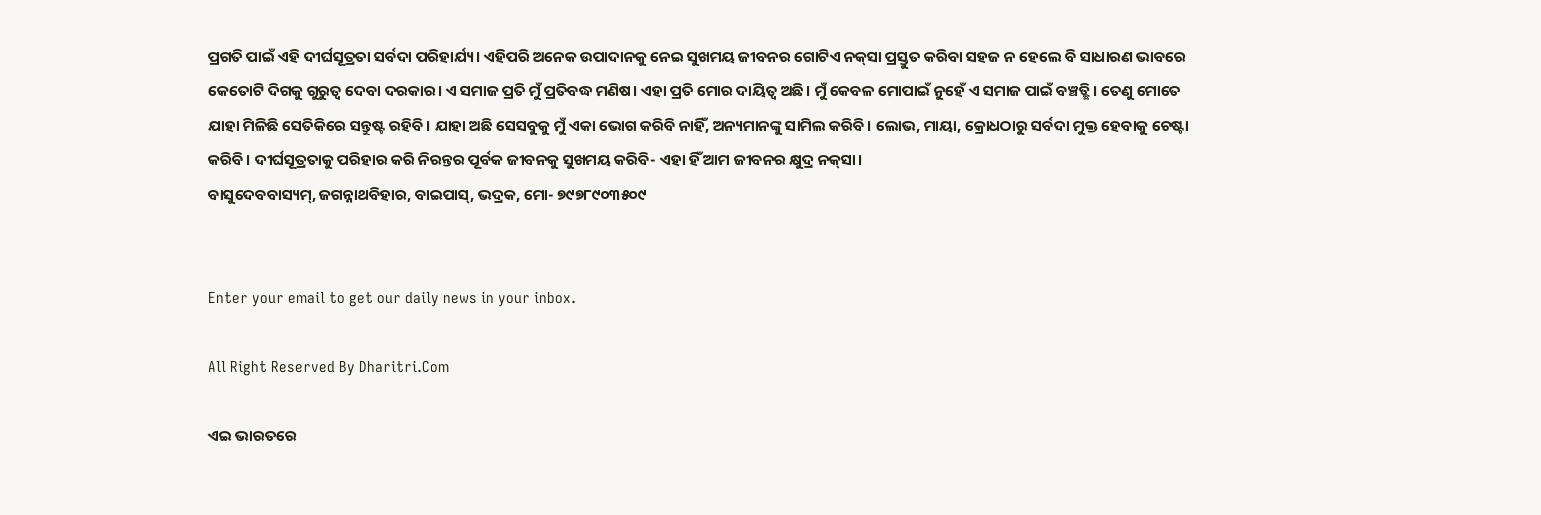ପ୍ରଗତି ପାଇଁ ଏହି ଦୀର୍ଘସୂତ୍ରତା ସର୍ବଦା ପରିହାର୍ଯ୍ୟ। ଏହିପରି ଅନେକ ଉପାଦାନକୁ ନେଇ ସୁଖମୟ ଜୀବନର ଗୋଟିଏ ନକ୍‌ସା ପ୍ରସ୍ତୁତ କରିବା ସହଜ ନ ହେଲେ ବି ସାଧାରଣ ଭାବରେ କେତୋଟି ଦିଗକୁ ଗୁରୁତ୍ୱ ଦେବା ଦରକାର। ଏ ସମାଜ ପ୍ରତି ମୁଁ ପ୍ରତିବଦ୍ଧ ମଣିଷ। ଏହା ପ୍ରତି ମୋର ଦାୟିତ୍ୱ ଅଛି। ମୁଁ କେବଳ ମୋପାଇଁ ନୁହେଁ ଏ ସମାଜ ପାଇଁ ବଞ୍ଚତ୍ଛି। ତେଣୁ ମୋତେ ଯାହା ମିଳିଛି ସେତିକିରେ ସନ୍ତୁଷ୍ଟ ରହିବି। ଯାହା ଅଛି ସେସବୁକୁ ମୁଁ ଏକା ଭୋଗ କରିବି ନାହିଁ, ଅନ୍ୟମାନଙ୍କୁ ସାମିଲ କରିବି। ଲୋଭ, ମାୟା, କ୍ରୋଧଠାରୁ ସର୍ବଦା ମୁକ୍ତ ହେବାକୁ ଚେଷ୍ଟା କରିବି। ଦୀର୍ଘସୂତ୍ରତାକୁ ପରିହାର କରି ନିରନ୍ତର ପୂର୍ବକ ଜୀବନକୁ ସୁଖମୟ କରିବି- ଏହା ହିଁ ଆମ ଜୀବନର କ୍ଷୁଦ୍ର ନକ୍‌ସା।
ବାସୁଦେବବାସ୍ୟମ୍‌, ଜଗନ୍ନାଥବିହାର, ବାଇପାସ୍‌, ଭଦ୍ରକ, ମୋ- ୭୯୭୮୯୦୩୫୦୯


Enter your email to get our daily news in your inbox.

All Right Reserved By Dharitri.Com

ଏଇ ଭାରତରେ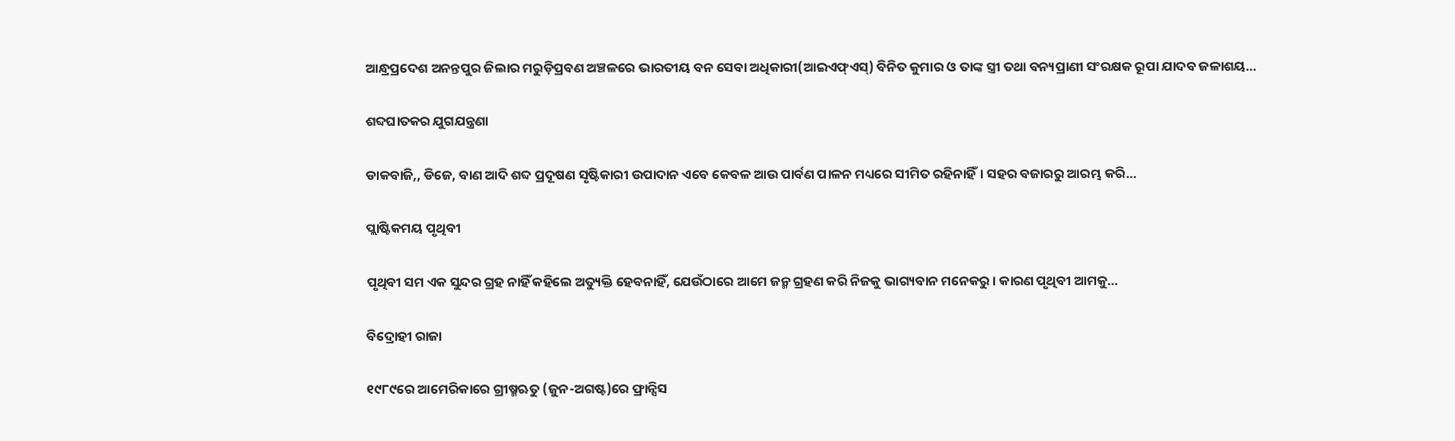ଆନ୍ଧ୍ରପ୍ରଦେଶ ଅନନ୍ତପୁର ଜିଲାର ମରୁଡ଼ିପ୍ରବଣ ଅଞ୍ଚଳରେ ଭାରତୀୟ ବନ ସେବା ଅଧିକାରୀ(ଆଇଏଫ୍‌ଏସ୍‌) ବିନିତ କୁମାର ଓ ତାଙ୍କ ସ୍ତ୍ରୀ ତଥା ବନ୍ୟପ୍ରାଣୀ ସଂରକ୍ଷକ ରୂପା ଯାଦବ ଜଳାଶୟ…

ଶବ୍ଦଘାତକର ଯୁଗଯନ୍ତ୍ରଣା

ଡାକବାଜି,, ଡିଜେ, ବାଣ ଆଦି ଶବ୍ଦ ପ୍ରଦୂଷଣ ସୃଷ୍ଟିକାରୀ ଉପାଦାନ ଏବେ କେବଳ ଆଉ ପାର୍ବଣ ପାଳନ ମଧ୍ୟରେ ସୀମିତ ରହିନାହିଁ। ସହର ବଜାରରୁ ଆରମ୍ଭ କରି…

ପ୍ଲାଷ୍ଟିକମୟ ପୃଥିବୀ

ପୃଥିବୀ ସମ ଏକ ସୁନ୍ଦର ଗ୍ରହ ନାହିଁ କହିଲେ ଅତ୍ୟୁକ୍ତି ହେବନାହିଁ, ଯେଉଁଠାରେ ଆମେ ଜନ୍ମ ଗ୍ରହଣ କରି ନିଜକୁ ଭାଗ୍ୟବାନ ମନେକରୁ। କାରଣ ପୃଥିବୀ ଆମକୁ…

ବିଦ୍ରୋହୀ ରାଜା

୧୯୮୯ରେ ଆମେରିକାରେ ଗ୍ରୀଷ୍ମଋତୁ (ଜୁନ-ଅଗଷ୍ଟ)ରେ ଫ୍ରାନ୍ସିସ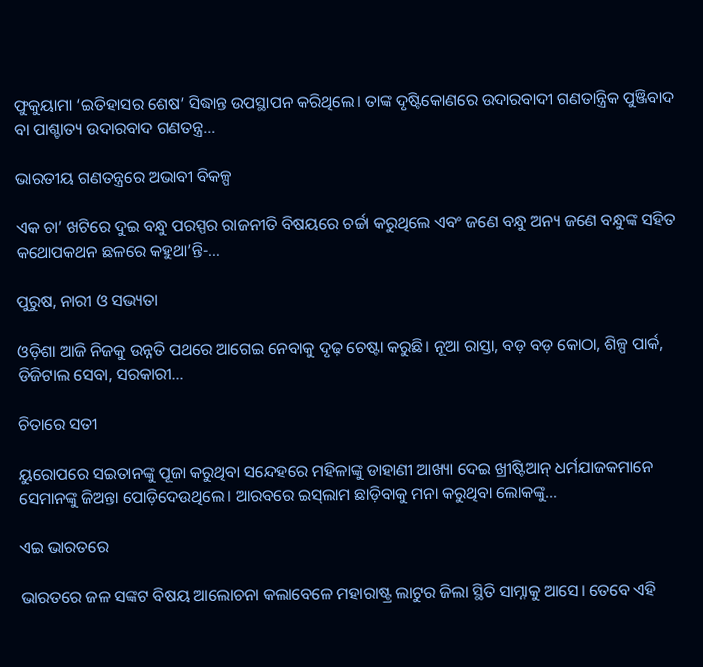ଫୁକୁୟାମା ‘ଇତିହାସର ଶେଷ’ ସିଦ୍ଧାନ୍ତ ଉପସ୍ଥାପନ କରିଥିଲେ। ତାଙ୍କ ଦୃଷ୍ଟିକୋଣରେ ଉଦାରବାଦୀ ଗଣତାନ୍ତ୍ରିକ ପୁଞ୍ଜିବାଦ ବା ପାଶ୍ଚାତ୍ୟ ଉଦାରବାଦ ଗଣତନ୍ତ୍ର…

ଭାରତୀୟ ଗଣତନ୍ତ୍ରରେ ଅଭାବୀ ବିକଳ୍ପ

ଏକ ଚା’ ଖଟିରେ ଦୁଇ ବନ୍ଧୁ ପରସ୍ପର ରାଜନୀତି ବିଷୟରେ ଚର୍ଚ୍ଚା କରୁଥିଲେ ଏବଂ ଜଣେ ବନ୍ଧୁ ଅନ୍ୟ ଜଣେ ବନ୍ଧୁଙ୍କ ସହିତ କଥୋପକଥନ ଛଳରେ କହୁଥା’ନ୍ତି-…

ପୁରୁଷ, ନାରୀ ଓ ସଭ୍ୟତା

ଓଡ଼ିଶା ଆଜି ନିଜକୁ ଉନ୍ନତି ପଥରେ ଆଗେଇ ନେବାକୁ ଦୃଢ଼ ଚେଷ୍ଟା କରୁଛି। ନୂଆ ରାସ୍ତା, ବଡ଼ ବଡ଼ କୋଠା, ଶିଳ୍ପ ପାର୍କ, ଡିଜିଟାଲ ସେବା, ସରକାରୀ…

ଚିତାରେ ସତୀ

ୟୁରୋପରେ ସଇତାନଙ୍କୁ ପୂଜା କରୁଥିବା ସନ୍ଦେହରେ ମହିଳାଙ୍କୁ ଡାହାଣୀ ଆଖ୍ୟା ଦେଇ ଖ୍ରୀଷ୍ଟିଆନ୍‌ ଧର୍ମଯାଜକମାନେ ସେମାନଙ୍କୁ ଜିଅନ୍ତା ପୋଡ଼ିଦେଉଥିଲେ। ଆରବରେ ଇସ୍‌ଲାମ ଛାଡ଼ିବାକୁ ମନା କରୁଥିବା ଲୋକଙ୍କୁ…

ଏଇ ଭାରତରେ

ଭାରତରେ ଜଳ ସଙ୍କଟ ବିଷୟ ଆଲୋଚନା କଲାବେଳେ ମହାରାଷ୍ଟ୍ର ଲାଟୁର ଜିଲା ସ୍ଥିତି ସାମ୍ନାକୁ ଆସେ। ତେବେ ଏହି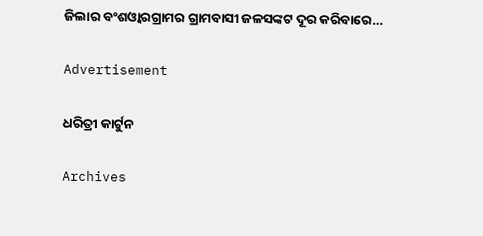ଜିଲାର ବଂଶଓ୍ବାରଗ୍ରାମର ଗ୍ରାମବାସୀ ଜଳସଙ୍କଟ ଦୂର କରିବାରେ…

Advertisement

ଧରିତ୍ରୀ କାର୍ଟୁନ

Archives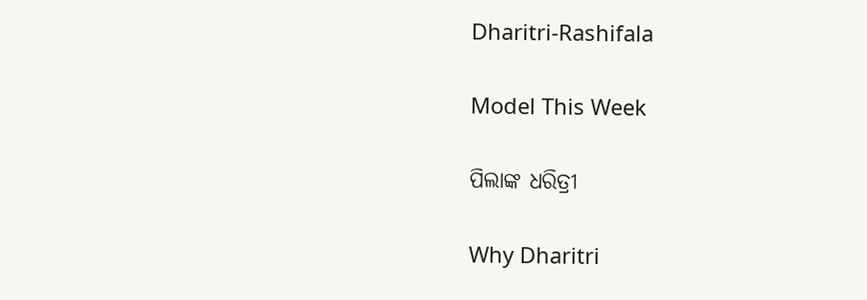Dharitri-Rashifala

Model This Week

ପିଲାଙ୍କ ଧରିତ୍ରୀ

Why Dharitri